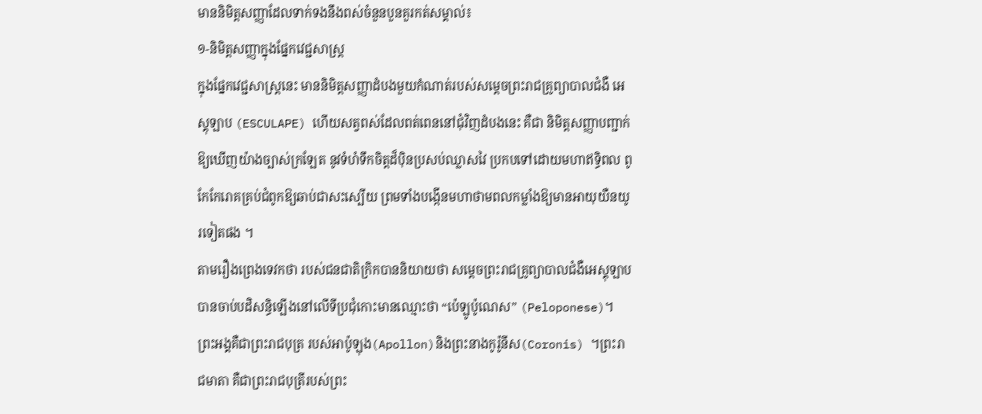មាននិមិត្តសញ្ញាដែលទាក់ទងនឹងពស់ចំនួនបួនគួរកត់សម្គាល់៖
១-និមិត្តសញ្ញាក្នុងផ្នែកវេជ្ជសាស្ត្រ
ក្នុងផ្នែកវេជ្ជសាស្ត្រនេះ មាននិមិត្តសញ្ញាដំបងមួយកំណាត់របស់សម្តេចព្រះរាជគ្រូព្យាបាលជំងឺ អេស្គុឡាប (ESCULAPE) ហើយសត្វពស់ដែលពត់ពេននៅជុំវិញដំបងនេះ គឺជា និមិត្តសញ្ញាបញ្ជាក់ឱ្យឃើញយ៉ាងច្បាស់ក្រឡែត នូវទំហំទឹកចិត្តដ៏ប៉ិនប្រសប់ឈ្លាសវៃ ប្រកបទៅដោយមហាឥទ្ធិពល ពូកែកែរោគគ្រប់ជំពូកឱ្យឆាប់ជាសះស្បើយ ព្រមទាំងបង្កើនមហាថាមពលកម្លាំងឱ្យមានអាយុយឺនយូរទៀតផង ។
តាមរឿងព្រេងទេវកថា របស់ជនជាតិក្រិកបាននិយាយថា សម្តេចព្រះរាជគ្រូព្យាបាលជំងឺអេស្គុឡាប បានចាប់បដិសន្ធិឡើងនៅលើទីប្រជុំកោះមានឈ្មោះថា “ប៉េឡូប៉ូណេស” (Peloponese)។ ព្រះអង្គគឺជាព្រះរាជបុត្រ របស់អាប៉ូឡុង(Apollon)និងព្រះនាងកូរ៉ូនីស(Coronis) ។ព្រះរាជមាតា គឺជាព្រះរាជបុត្រីរបស់ព្រះ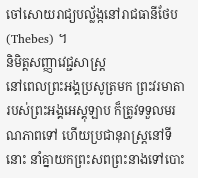ចៅសោយរាជ្យបល្ល័ង្កនៅរាជធានីថែប(Thebes) ។
និមិត្តសញ្ញាវេជ្ជសាស្ត្រ
នៅពេលព្រះអង្គប្រសូត្រមក ព្រះវរមាតារបស់ព្រះអង្គអេស្គុឡាប ក៏ត្រូវទទួលមរណភាពទៅ ហើយប្រជានុរាស្ត្រនៅទីនោះ នាំគ្នាយកព្រះសពព្រះនាងទៅបោះ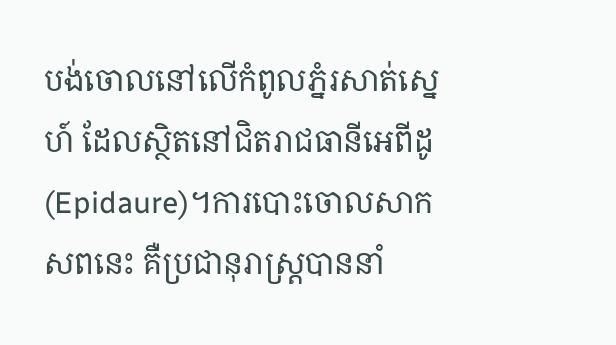បង់ចោលនៅលើកំពូលភ្នំរសាត់ស្នេហ៍ ដែលស្ថិតនៅជិតរាជធានីអេពីដូ(Epidaure)។ការបោះចោលសាកសពនេះ គឺប្រជានុរាស្ត្របាននាំ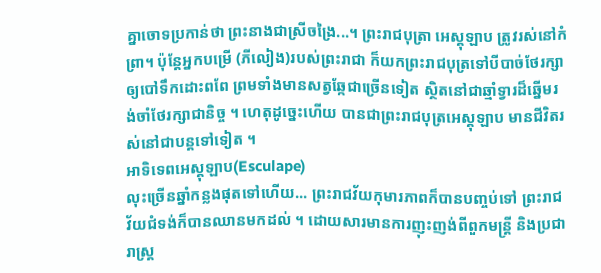គ្នាចោទប្រកាន់ថា ព្រះនាងជាស្រីចង្រៃ...។ ព្រះរាជបុត្រា អេស្គុឡាប ត្រូវរស់នៅកំព្រា។ ប៉ុន្តែអ្នកបម្រើ (ភីលៀង)របស់ព្រះរាជា ក៏យកព្រះរាជបុត្រទៅបីបាច់ថែរក្សាឲ្យបៅទឹកដោះពពែ ព្រមទាំងមានសត្វឆ្កែជាច្រើនទៀត ស្ថិតនៅជាឆ្មាំទ្វារដ៏ឆ្នើមរង់ចាំថែរក្សាជានិច្ច ។ ហេតុដូច្នេះហើយ បានជាព្រះរាជបុត្រអេស្គុឡាប មានជីវិតរស់នៅជាបន្តទៅទៀត ។
អាទិទេពអេស្គុឡាប(Esculape)
លុះច្រើនឆ្នាំកន្លងផុតទៅហើយ... ព្រះរាជវ័យកុមារភាពក៏បានបញ្ចប់ទៅ ព្រះរាជវ័យជំទង់ក៏បានឈានមកដល់ ។ ដោយសារមានការញុះញង់ពីពួកមន្ត្រី និងប្រជារាស្ត្រ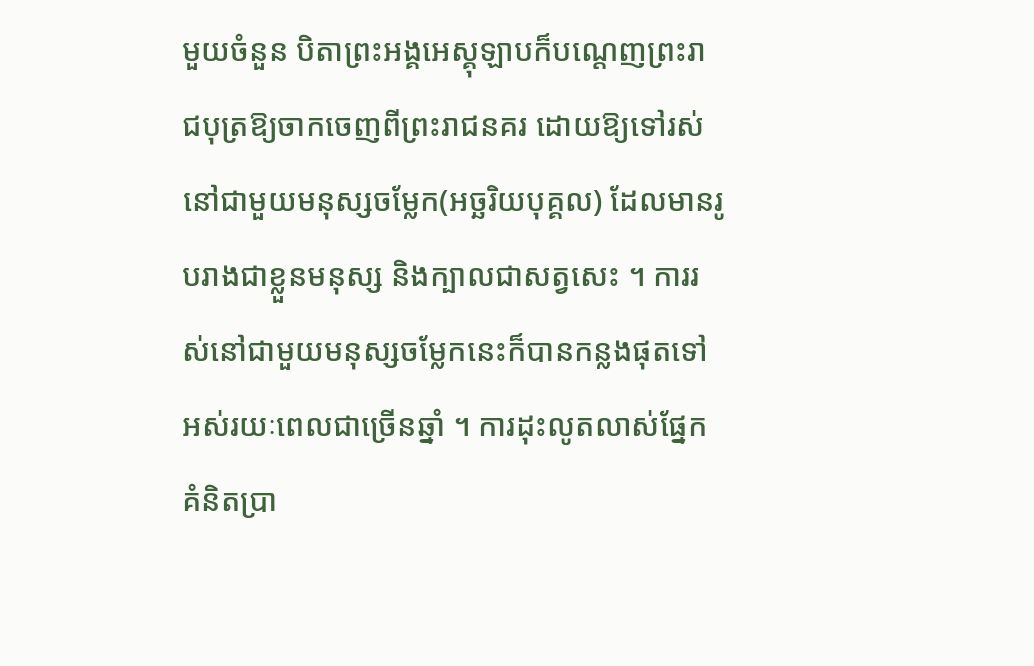មួយចំនួន បិតាព្រះអង្គអេស្គុឡាបក៏បណ្តេញព្រះរាជបុត្រឱ្យចាកចេញពីព្រះរាជនគរ ដោយឱ្យទៅរស់នៅជាមួយមនុស្សចម្លែក(អច្ឆរិយបុគ្គល) ដែលមានរូបរាងជាខ្លួនមនុស្ស និងក្បាលជាសត្វសេះ ។ ការរស់នៅជាមួយមនុស្សចម្លែកនេះក៏បានកន្លងផុតទៅអស់រយៈពេលជាច្រើនឆ្នាំ ។ ការដុះលូតលាស់ផ្នែកគំនិតប្រា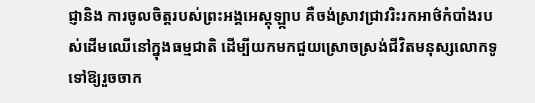ជ្ញានិង ការចូលចិត្តរបស់ព្រះអង្គអេស្គុឡ្កាប គឺចង់ស្រាវជ្រាវរិះរកអាថ៌កំបាំងរបស់ដើមឈើនៅក្នុងធម្មជាតិ ដើម្បីយកមកជួយស្រោចស្រង់ជីវិតមនុស្សលោកទូទៅឱ្យរួចចាក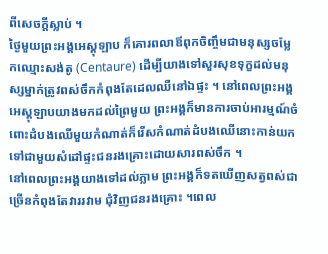ពីសេចក្តីស្លាប់ ។
ថៃ្ងមួយព្រះអង្គអេស្គុឡាប ក៏គោរពលាឪពុកចិញ្ចឹមជាមនុស្សចម្លែកឈ្មោះសង់តូ (Centaure) ដើម្បីយាងទៅសួរសុខទុក្ខដល់មនុស្សម្នាក់ត្រូវពស់ចឹកកំពុងតែដេលឈឺនៅឯផ្ទះ ។ នៅពេលព្រះអង្គ អេស្គុឡាបយាងមកដល់ព្រៃមួយ ព្រះអង្គក៏មានការចាប់អារម្មណ៍ចំពោះដំបងឈើមួយកំណាត់ក៏រើសកំណាត់ដំបងឈើនោះកាន់យកទៅជាមួយសំដៅផ្ទះជនរងគ្រោះដោយសារពស់ចឹក ។
នៅពេលព្រះអង្គយាងទៅដល់ភ្លាម ព្រះអង្គក៏ទតឃើញសត្វពស់ជាច្រើនកំពុងតែវាររវាម ជុំវិញជនរងគ្រោះ ។ពេល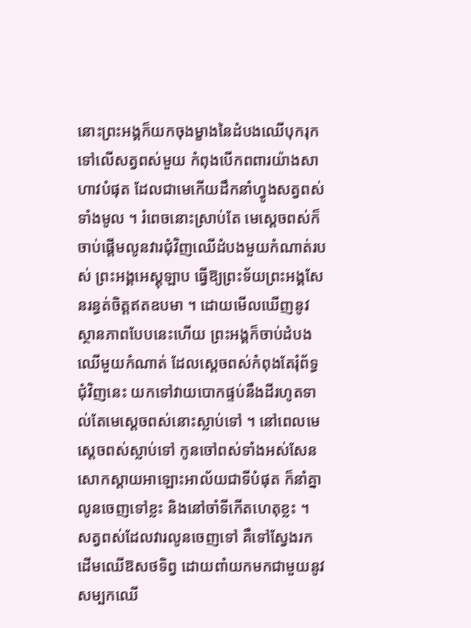នោះព្រះអង្គក៏យកចុងម្ខាងនៃដំបងឈើបុករុកទៅលើសត្វពស់មួយ កំពុងបើកពពារយ៉ាងសាហាវបំផុត ដែលជាមេកើយដឹកនាំហ្វូងសត្វពស់ទាំងមូល ។ រំពេចនោះស្រាប់តែ មេស្តេចពស់ក៏ចាប់ផ្តើមលូនវារជុំវិញឈើដំបងមួយកំណាត់របស់ ព្រះអង្គអេស្គុឡាប ធ្វើឱ្យព្រះទ័យព្រះអង្គសែនរន្ធត់ចិត្តឥតឧបមា ។ ដោយមើលឃើញនូវស្ថានភាពបែបនេះហើយ ព្រះអង្គក៏ចាប់ដំបងឈើមួយកំណាត់ ដែលស្តេចពស់កំពុងតែរុំព័ទ្ធជុំវិញនេះ យកទៅវាយបោកផ្ទប់នឹងដីរហូតទាល់តែមេស្តេចពស់នោះស្លាប់ទៅ ។ នៅពេលមេស្តេចពស់ស្លាប់ទៅ កូនចៅពស់ទាំងអស់សែនសោកស្តាយអាឡោះអាល័យជាទីបំផុត ក៏នាំគ្នាលូនចេញទៅខ្លះ និងនៅចាំទីកើតហេតុខ្លះ ។ សត្វពស់ដែលវារលូនចេញទៅ គឺទៅស្វែងរកដើមឈើឱសថទិព្វ ដោយពាំយកមកជាមួយនូវសម្បកឈើ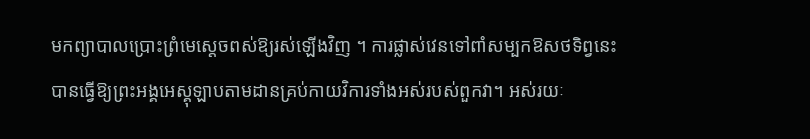មកព្យាបាលប្រោះព្រំមេស្តេចពស់ឱ្យរស់ឡើងវិញ ។ ការផ្លាស់វេនទៅពាំសម្បកឱសថទិព្វនេះ បានធ្វើឱ្យព្រះអង្គអេស្គុឡាបតាមដានគ្រប់កាយវិការទាំងអស់របស់ពួកវា។ អស់រយៈ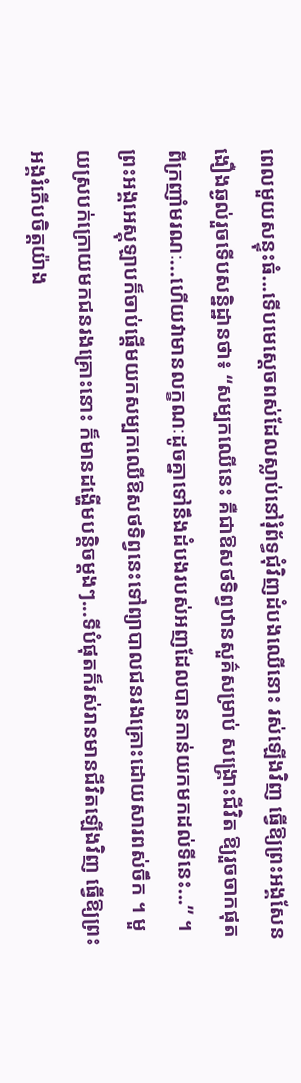ពេលមួយសន្ទុះធំ...ទើបមេស្តេចពស់ដែលស្លាប់នៅរុំព័ទ្ធជុំវិញដំបងឈើនោះ រស់ឡើងវិញ ធ្វើឱ្យព្រះអង្គសែនងឿងឆ្ងល់រួចទើបសន្និដ្ឋានថា៖ “សម្បកឈើនេះ គឺជាឱសថទិព្វឋានសួគ៌សម្រាប់ សង្គ្រោះជីវិត ឱ្យរួចចាកផុតពីក្រញាំមរណៈ...ហើយវាមានលក្ខណៈដូចគ្នាទៅនឹងដំបងរបស់អញដែលបានកាន់យកមកដល់ទីនេះ...” ។ ព្រះអង្គអេស្គុឡាបក៏ចាប់ផ្តើមយកសម្បកឈើឱសថទិព្វនេះទៅព្យាបាលជនរងគ្រោះដោយសារពស់ចឹក ។ មួយស្របក់ក្រោយមកជនរងគ្រោះនោះ ក៏មានដង្ហើមបន្តិចម្តងៗ...ទីបំផុតក៏រស់រានមានជីវិតឡើងវិញ ធ្វើឱ្យព្រះអង្គរំភើបចិត្តយ៉ាង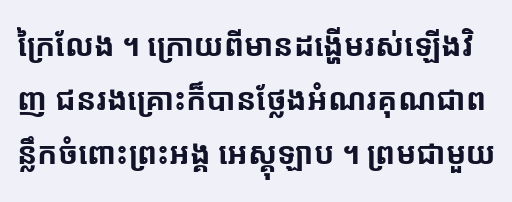ក្រៃលែង ។ ក្រោយពីមានដង្ហើមរស់ឡើងវិញ ជនរងគ្រោះក៏បានថ្លែងអំណរគុណជាពន្លឹកចំពោះព្រះអង្គ អេស្គុឡាប ។ ព្រមជាមួយ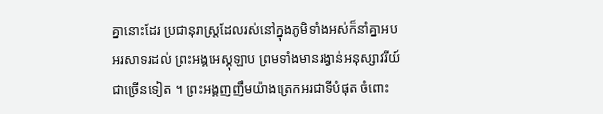គ្នានោះដែរ ប្រជានុរាស្ត្រដែលរស់នៅក្នុងភូមិទាំងអស់ក៏នាំគ្នាអបអរសាទរដល់ ព្រះអង្គអេស្គុឡាប ព្រមទាំងមានរង្វាន់អនុស្សាវរីយ៍ជាច្រើនទៀត ។ ព្រះអង្គញញឹមយ៉ាងត្រេកអរជាទីបំផុត ចំពោះ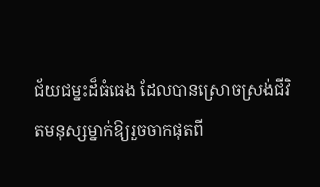ជ័យជម្នះដ៏ធំធេង ដែលបានស្រោចស្រង់ជីវិតមនុស្សម្នាក់ឱ្យរួចចាកផុតពី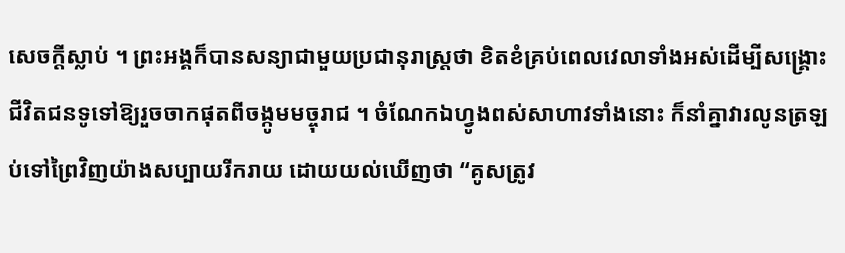សេចក្តីស្លាប់ ។ ព្រះអង្គក៏បានសន្យាជាមួយប្រជានុរាស្ត្រថា ខិតខំគ្រប់ពេលវេលាទាំងអស់ដើម្បីសង្គ្រោះជីវិតជនទូទៅឱ្យរួចចាកផុតពីចង្កូមមច្ចុរាជ ។ ចំណែកឯហ្វូងពស់សាហាវទាំងនោះ ក៏នាំគ្នាវារលូនត្រឡប់ទៅព្រៃវិញយ៉ាងសប្បាយរីករាយ ដោយយល់ឃើញថា “គូសត្រូវ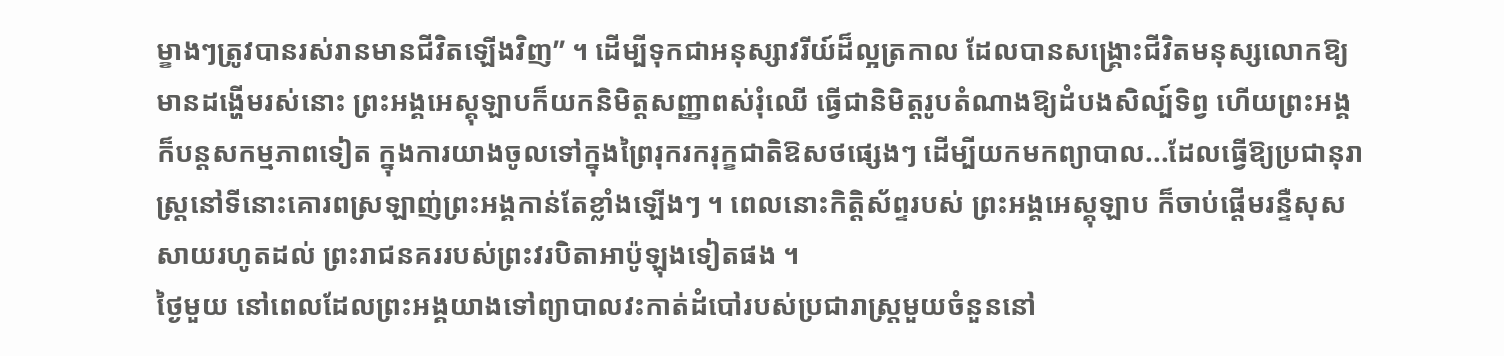ម្ខាងៗត្រូវបានរស់រានមានជីវិតឡើងវិញ” ។ ដើម្បីទុកជាអនុស្សាវរីយ៍ដ៏ល្អត្រកាល ដែលបានសង្គ្រោះជីវិតមនុស្សលោកឱ្យមានដង្ហើមរស់នោះ ព្រះអង្គអេស្គុឡាបក៏យកនិមិត្តសញ្ញាពស់រុំឈើ ធ្វើជានិមិត្តរូបតំណាងឱ្យដំបងសិល្ប៍ទិព្វ ហើយព្រះអង្គក៏បន្តសកម្មភាពទៀត ក្នុងការយាងចូលទៅក្នុងព្រៃរុករករុក្ខជាតិឱសថផ្សេងៗ ដើម្បីយកមកព្យាបាល...ដែលធ្វើឱ្យប្រជានុរាស្ត្រនៅទីនោះគោរពស្រឡាញ់ព្រះអង្គកាន់តែខ្លាំងឡើងៗ ។ ពេលនោះកិត្តិស័ព្ទរបស់ ព្រះអង្គអេស្គុឡាប ក៏ចាប់ផ្តើមរន្ទឺសុសសាយរហូតដល់ ព្រះរាជនគររបស់ព្រះវរបិតាអាប៉ូឡុងទៀតផង ។
ថៃ្ងមួយ នៅពេលដែលព្រះអង្គយាងទៅព្យាបាលវះកាត់ដំបៅរបស់ប្រជារាស្ត្រមួយចំនួននៅ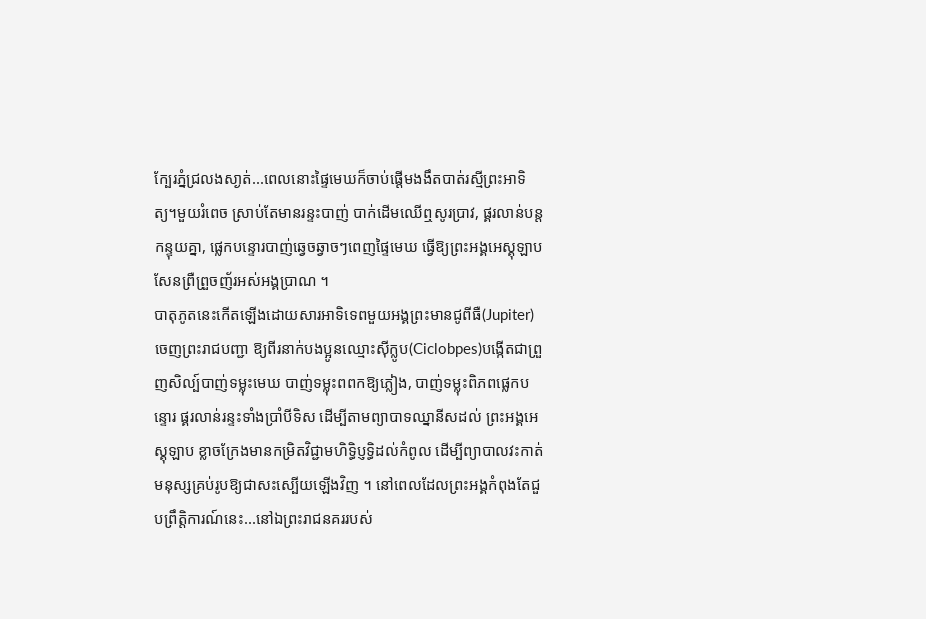ក្បែរភ្នំជ្រលងសា្ងត់...ពេលនោះផ្ទៃមេឃក៏ចាប់ផ្តើមងងឹតបាត់រស្មីព្រះអាទិត្យ។មួយរំពេច ស្រាប់តែមានរន្ទះបាញ់ បាក់ដើមឈើឮសូរប្រាវ, ផ្គរលាន់បន្តកន្ទុយគ្នា, ផ្លេកបន្ទោរបាញ់ឆ្វេចឆ្វាចៗពេញផ្ទៃមេឃ ធ្វើឱ្យព្រះអង្គអេស្គុឡាប សែនព្រឺព្រួចញ័រអស់អង្គប្រាណ ។
បាតុភូតនេះកើតឡើងដោយសារអាទិទេពមួយអង្គព្រះមានជូពីធឺ(Jupiter)ចេញព្រះរាជបញ្ជា ឱ្យពីរនាក់បងប្អូនឈ្មោះស៊ីក្លូប(Ciclobpes)បង្កើតជាព្រួញសិល្ប៍បាញ់ទម្លុះមេឃ បាញ់ទម្លុះពពកឱ្យភ្លៀង, បាញ់ទម្លុះពិភពផ្លេកបន្ទោរ ផ្គរលាន់រន្ទះទាំងប្រាំបីទិស ដើម្បីតាមព្យាបាទឈ្នានីសដល់ ព្រះអង្គអេស្គុឡាប ខ្លាចក្រែងមានកម្រិតវិជ្ជាមហិទ្ធិប្ញទ្ធិដល់កំពូល ដើម្បីព្យាបាលវះកាត់មនុស្សគ្រប់រូបឱ្យជាសះស្បើយឡើងវិញ ។ នៅពេលដែលព្រះអង្គកំពុងតែជួបព្រឹត្តិការណ៍នេះ...នៅឯព្រះរាជនគររបស់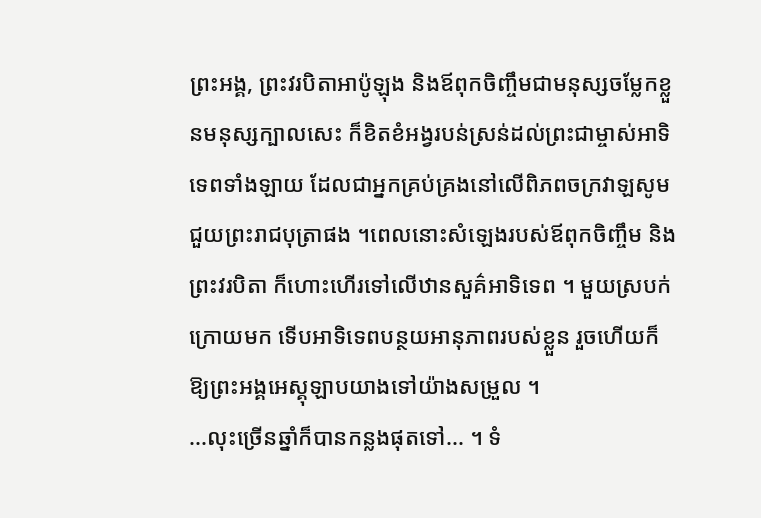ព្រះអង្គ, ព្រះវរបិតាអាប៉ូឡុង និងឪពុកចិញ្ចឹមជាមនុស្សចម្លែកខ្លួនមនុស្សក្បាលសេះ ក៏ខិតខំអង្វរបន់ស្រន់ដល់ព្រះជាម្ចាស់អាទិទេពទាំងឡាយ ដែលជាអ្នកគ្រប់គ្រងនៅលើពិភពចក្រវាឡសូមជួយព្រះរាជបុត្រាផង ។ពេលនោះសំឡេងរបស់ឪពុកចិញ្ចឹម និងព្រះវរបិតា ក៏ហោះហើរទៅលើឋានសួគ៌អាទិទេព ។ មួយស្របក់ក្រោយមក ទើបអាទិទេពបន្ថយអានុភាពរបស់ខ្លួន រួចហើយក៏ឱ្យព្រះអង្គអេស្គុឡាបយាងទៅយ៉ាងសម្រួល ។
...លុះច្រើនឆ្នាំក៏បានកន្លងផុតទៅ... ។ ទំ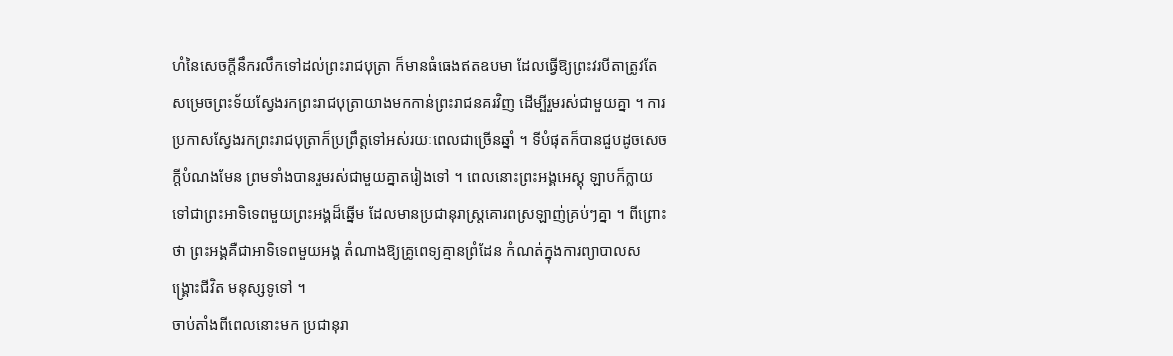ហំនៃសេចក្តីនឹករលឹកទៅដល់ព្រះរាជបុត្រា ក៏មានធំធេងឥតឧបមា ដែលធ្វើឱ្យព្រះវរបីតាត្រូវតែសម្រេចព្រះទ័យស្វែងរកព្រះរាជបុត្រាយាងមកកាន់ព្រះរាជនគរវិញ ដើម្បីរួមរស់ជាមួយគ្នា ។ ការប្រកាសស្វែងរកព្រះរាជបុត្រាក៏ប្រព្រឹត្តទៅអស់រយៈពេលជាច្រើនឆ្នាំ ។ ទីបំផុតក៏បានជួបដូចសេចក្តីបំណងមែន ព្រមទាំងបានរួមរស់ជាមួយគ្នាតរៀងទៅ ។ ពេលនោះព្រះអង្គអេស្គុ ឡាបក៏ក្លាយទៅជាព្រះអាទិទេពមួយព្រះអង្គដ៏ឆ្នើម ដែលមានប្រជានុរាស្ត្រគោរពស្រឡាញ់គ្រប់ៗគ្នា ។ ពីព្រោះថា ព្រះអង្គគឺជាអាទិទេពមួយអង្គ តំណាងឱ្យគ្រូពេទ្យគ្មានព្រំដែន កំណត់ក្នុងការព្យាបាលសង្គ្រោះជីវិត មនុស្សទូទៅ ។
ចាប់តាំងពីពេលនោះមក ប្រជានុរា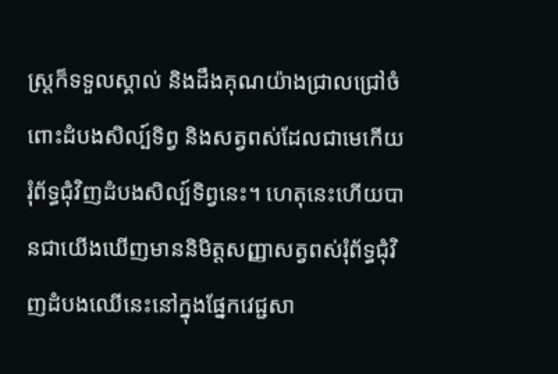ស្ត្រក៏ទទួលស្គាល់ និងដឹងគុណយ៉ាងជ្រាលជ្រៅចំពោះដំបងសិល្ប៍ទិព្វ និងសត្វពស់ដែលជាមេកើយរុំព័ទ្ធជុំវិញដំបងសិល្ប៍ទិព្វនេះ។ ហេតុនេះហើយបានជាយើងឃើញមាននិមិត្តសញ្ញាសត្វពស់រុំព័ទ្ធជុំវិញដំបងឈើនេះនៅក្នុងផ្នែកវេជ្ជសា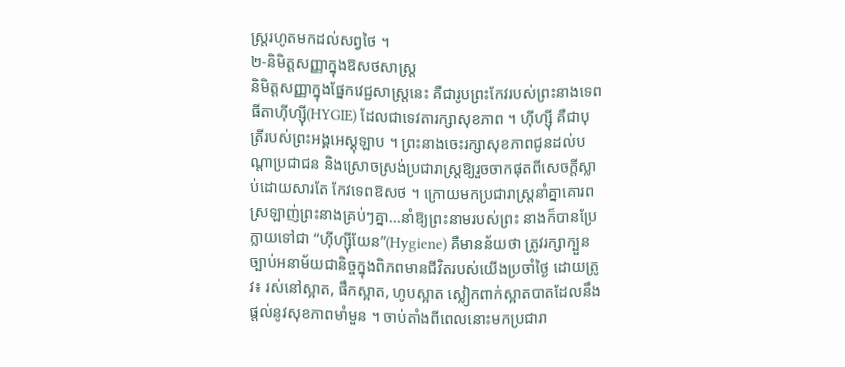ស្ត្ររហូតមកដល់សព្វថៃ ។
២-និមិត្តសញ្ញាក្នុងឱសថសាស្ត្រ
និមិត្តសញ្ញាក្នុងផ្នែកវេជ្ជសាស្ត្រនេះ គឺជារូបព្រះកែវរបស់ព្រះនាងទេពធីតាហ៊ីហ្ស៊ី(HYGIE) ដែលជាទេវតារក្សាសុខភាព ។ ហ៊ីហ្ស៊ី គឺជាបុត្រីរបស់ព្រះអង្គអេស្គុឡាប ។ ព្រះនាងចេះរក្សាសុខភាពជូនដល់បណ្តាប្រជាជន និងស្រោចស្រង់ប្រជារាស្ត្រឱ្យរួចចាកផុតពីសេចក្តីស្លាប់ដោយសារតែ កែវទេពឱសថ ។ ក្រោយមកប្រជារាស្ត្រនាំគ្នាគោរពស្រឡាញ់ព្រះនាងគ្រប់ៗគ្នា...នាំឱ្យព្រះនាមរបស់ព្រះ នាងក៏បានប្រែក្លាយទៅជា “ហ៊ីហ្ស៊ីយែន”(Hygiene) គឺមានន័យថា ត្រូវរក្សាក្បួនច្បាប់អនាម័យជានិច្ចក្នុងពិភពមានជីវិតរបស់យើងប្រចាំថៃ្ង ដោយត្រូវ៖ រស់នៅស្អាត, ផឹកស្អាត, ហូបស្អាត ស្លៀកពាក់ស្អាតបាតដែលនឹងផ្តល់នូវសុខភាពមាំមួន ។ ចាប់តាំងពីពេលនោះមកប្រជារា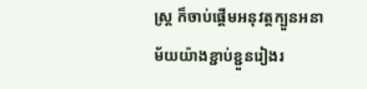ស្ត្រ ក៏ចាប់ផ្តើមអនុវត្តក្បួនអនាម័យយ៉ាងខ្ជាប់ខ្ជួនរៀងរ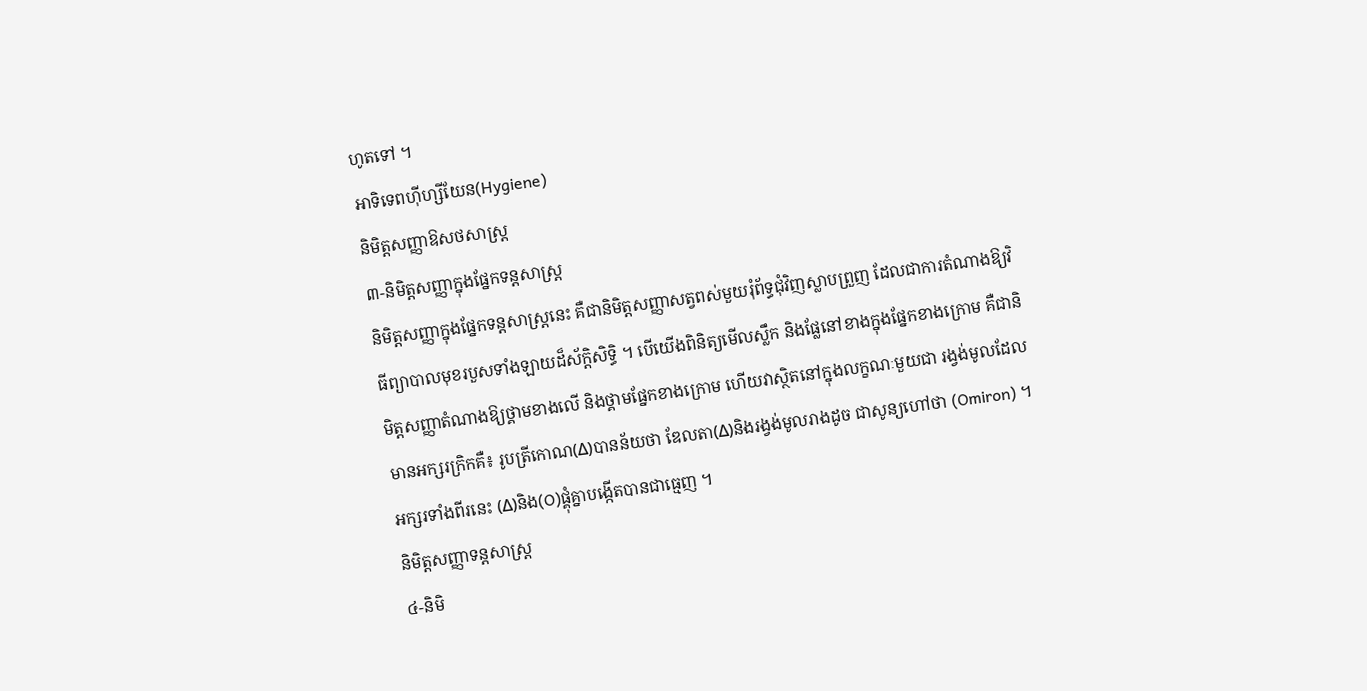ហូតទៅ ។
អាទិទេពហ៊ីហ្សីយែន(Hygiene)
និមិត្តសញ្ញាឱសថសាស្ត្រ
៣-និមិត្តសញ្ញាក្នុងផ្នែកទន្តសាស្ត្រ
និមិត្តសញ្ញាក្នុងផ្នែកទន្តសាស្ត្រនេះ គឺជានិមិត្តសញ្ញាសត្វពស់មួយរុំព័ទ្ធជុំវិញស្លាបព្រួញ ដែលជាការតំណាងឱ្យវិធីព្យាបាលមុខរបួសទាំងឡាយដ៏ស័ក្តិសិទ្ធិ ។ បើយើងពិនិត្យមើលស្លឹក និងផ្លែនៅខាងក្នុងផ្នែកខាងក្រោម គឺជានិមិត្តសញ្ញាតំណាងឱ្យថ្គាមខាងលើ និងថ្គាមផ្នែកខាងក្រោម ហើយវាស្ថិតនៅក្នុងលក្ខណៈមួយជា រង្វង់មូលដែលមានអក្សរក្រិកគឺ៖ រូបត្រីកោណ(Δ)បានន័យថា ឌែលតា(Δ)និងរង្វង់មូលរាងដូច ជាសូន្យហៅថា (Omiron) ។ អក្សរទាំងពីរនេះ (Δ)និង(O)ផ្គុំគ្នាបង្កើតបានជាធ្មេញ ។
និមិត្តសញ្ញាទន្តសាស្ត្រ
៤-និមិ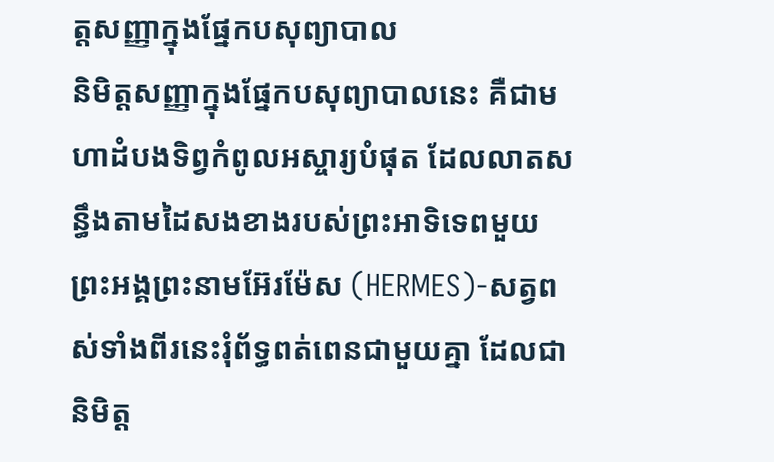ត្តសញ្ញាក្នុងផ្នែកបសុព្យាបាល
និមិត្តសញ្ញាក្នុងផ្នែកបសុព្យាបាលនេះ គឺជាមហាដំបងទិព្វកំពូលអស្ចារ្យបំផុត ដែលលាតសន្ធឹងតាមដៃសងខាងរបស់ព្រះអាទិទេពមួយព្រះអង្គព្រះនាមអ៊ែរម៉ែស (HERMES)-សត្វពស់ទាំងពីរនេះរុំព័ទ្ធពត់ពេនជាមួយគ្នា ដែលជានិមិត្ត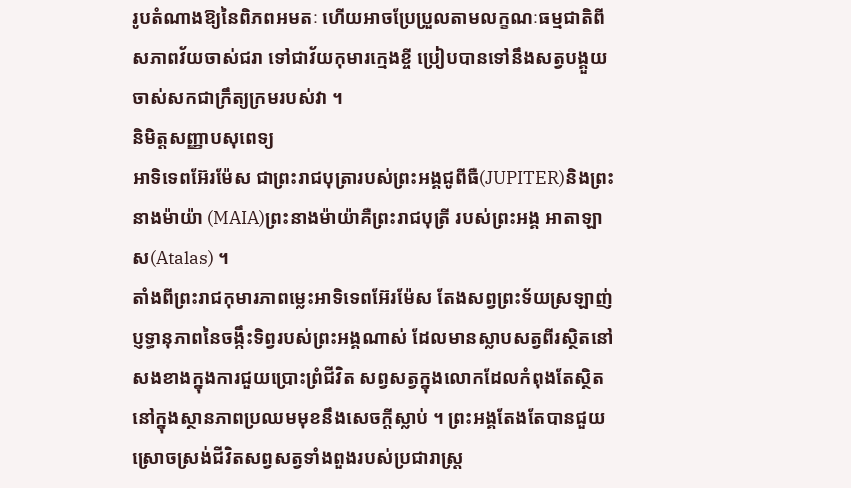រូបតំណាងឱ្យនៃពិភពអមតៈ ហើយអាចប្រែប្រួលតាមលក្ខណៈធម្មជាតិពីសភាពវ័យចាស់ជរា ទៅជាវ័យកុមារក្មេងខ្ចី ប្រៀបបានទៅនឹងសត្វបង្គួយចាស់សកជាក្រឹត្យក្រមរបស់វា ។
និមិត្តសញ្ញាបសុពេទ្យ
អាទិទេពអ៊ែរម៉ែស ជាព្រះរាជបុត្រារបស់ព្រះអង្គជូពីធឺ(JUPITER)និងព្រះនាងម៉ាយ៉ា (MAIA)ព្រះនាងម៉ាយ៉ាគឺព្រះរាជបុត្រី របស់ព្រះអង្គ អាតាឡាស(Atalas) ។
តាំងពីព្រះរាជកុមារភាពម្លេះអាទិទេពអ៊ែរម៉ែស តែងសព្វព្រះទ័យស្រឡាញ់ប្ញទ្ធានុភាពនៃចង្កឹះទិព្វរបស់ព្រះអង្គណាស់ ដែលមានស្លាបសត្វពីរស្ថិតនៅសងខាងក្នុងការជួយប្រោះព្រំជីវិត សព្វសត្វក្នុងលោកដែលកំពុងតែស្ថិតនៅក្នុងស្ថានភាពប្រឈមមុខនឹងសេចក្តីស្លាប់ ។ ព្រះអង្គតែងតែបានជួយ ស្រោចស្រង់ជីវិតសព្វសត្វទាំងពួងរបស់ប្រជារាស្ត្រ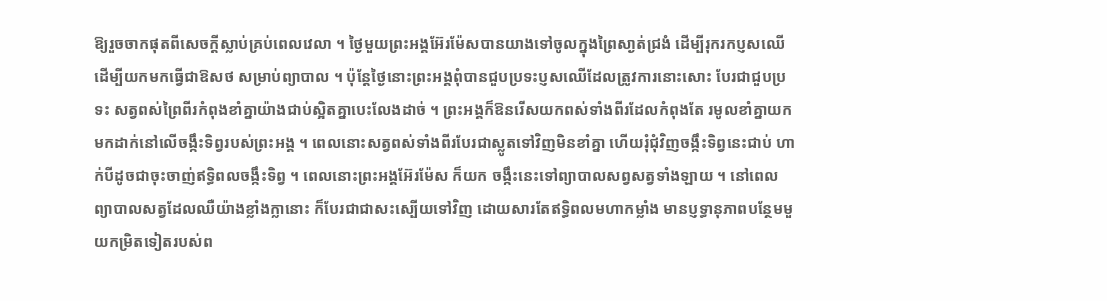ឱ្យរួចចាកផុតពីសេចក្តីស្លាប់គ្រប់ពេលវេលា ។ ថៃ្ងមួយព្រះអង្គអ៊ែរម៉ែសបានយាងទៅចូលក្នុងព្រៃសា្ងត់ជ្រងំ ដើម្បីរុករកប្ញសឈើដើម្បីយកមកធ្វើជាឱសថ សម្រាប់ព្យាបាល ។ ប៉ុន្តែថៃ្ងនោះព្រះអង្គពុំបានជួបប្រទះប្ញសឈើដែលត្រូវការនោះសោះ បែរជាជួបប្រទះ សត្វពស់ព្រៃពីរកំពុងខាំគ្នាយ៉ាងជាប់ស្អិតគ្នាបេះលែងដាច់ ។ ព្រះអង្គក៏ឱនរើសយកពស់ទាំងពីរដែលកំពុងតែ រមូលខាំគ្នាយកមកដាក់នៅលើចង្កឹះទិព្វរបស់ព្រះអង្គ ។ ពេលនោះសត្វពស់ទាំងពីរបែរជាស្លូតទៅវិញមិនខាំគ្នា ហើយរុំជុំវិញចង្កឹះទិព្វនេះជាប់ ហាក់បីដូចជាចុះចាញ់ឥទ្ធិពលចង្កឹះទិព្វ ។ ពេលនោះព្រះអង្គអ៊ែរម៉ែស ក៏យក ចង្កឹះនេះទៅព្យាបាលសព្វសត្វទាំងឡាយ ។ នៅពេលព្យាបាលសត្វដែលឈឺយ៉ាងខ្លាំងក្លានោះ ក៏បែរជាជាសះស្បើយទៅវិញ ដោយសារតែឥទ្ធិពលមហាកម្លាំង មានប្ញទ្ធានុភាពបន្ថែមមួយកម្រិតទៀតរបស់ព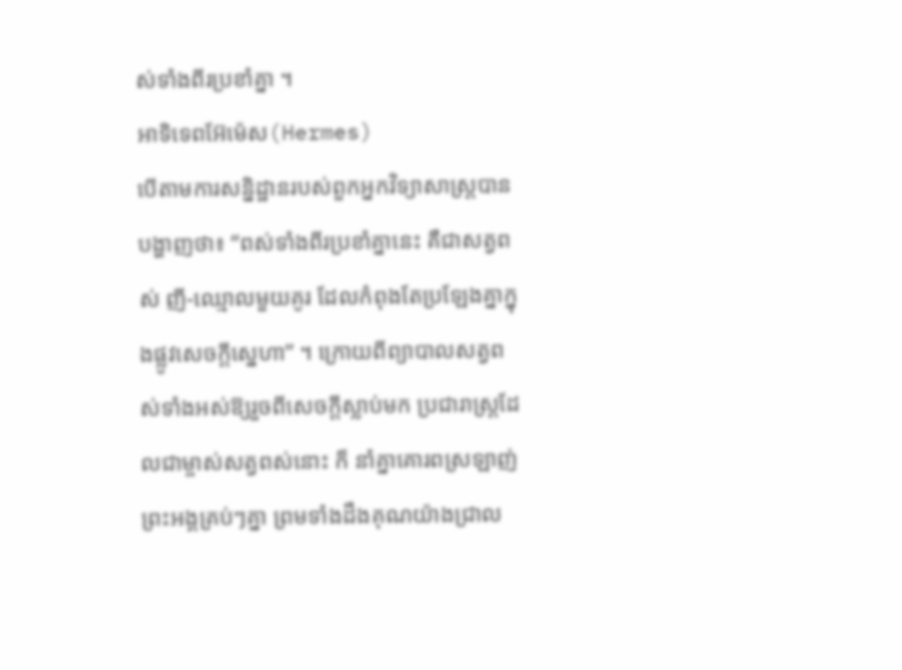ស់ទាំងពីរប្រខាំគ្នា ។
អាទិទេពអ៊ែម៉េស(Hermes)
បើតាមការសន្និដ្ឋានរបស់ពួកអ្នកវិទ្យាសាស្ត្របានបង្ហាញថា៖ “ពស់ទាំងពីរប្រខាំគ្នានេះ គឺជាសត្វពស់ ញី-ឈ្មោលមួយគូរ ដែលកំពុងតែប្រឡែងគ្នាក្នុងផ្លូវសេចក្តីស្នេហា” ។ ក្រោយពីព្យាបាលសត្វពស់ទាំងអស់ឱ្យរួចពីសេចក្តីស្លាប់មក ប្រជារាស្ត្រដែលជាម្ចាស់សត្វពស់នោះ ក៏ នាំគ្នាគោរពស្រឡាញ់ព្រះអង្គគ្រប់ៗគ្នា ព្រមទាំងដឹងគុណយ៉ាងជ្រាល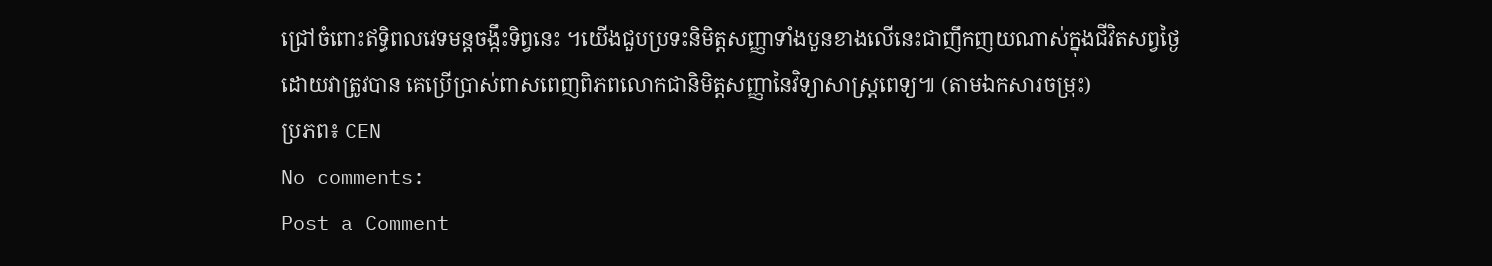ជ្រៅចំពោះឥទ្ធិពលវេទមន្តចង្កឹះទិព្វនេះ ។យើងជួបប្រទះនិមិត្តសញ្ញាទាំងបួនខាងលើនេះជាញឹកញយណាស់ក្នុងជីវិតសព្វថ្ងៃ ដោយវាត្រូវបាន គេប្រើប្រាស់ពាសពេញពិភពលោកជានិមិត្តសញ្ញានៃវិទ្យាសាស្ត្រពេទ្យ៕ (តាមឯកសារចម្រុះ)
ប្រភព៖ CEN
No comments:
Post a Comment